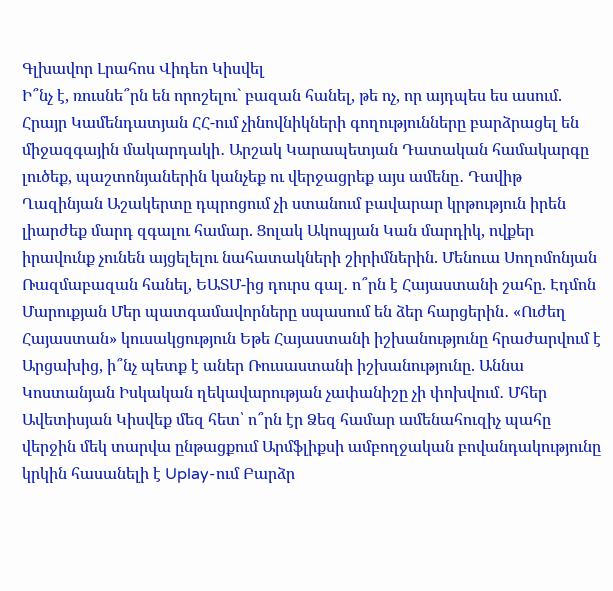Գլխավոր Լրահոս Վիդեո Կիսվել
Ի՞նչ է, ռուսնե՞րն են որոշելու` բազան հանել, թե ոչ, որ այդպես ես ասում. Հրայր Կամենդատյան ՀՀ-ում չինովնիկների գողությունները բարձրացել են միջազգային մակարդակի․ Արշակ Կարապետյան Դատական համակարգը լուծեք, պաշտոնյաներին կանչեք ու վերջացրեք այս ամենը․ Դավիթ Ղազինյան Աշակերտը դպրոցում չի ստանում բավարար կրթություն իրեն լիարժեք մարդ զգալու համար. Ցոլակ Ակոպյան Կան մարդիկ, ովքեր իրավունք չունեն այցելելու նահատակների շիրիմներին. Մենուա Սողոմոնյան Ռազմաբազան հանել, ԵԱՏՄ-ից դուրս գալ․ ո՞րն է Հայաստանի շահը. Էդմոն Մարուքյան Մեր պատգամավորները սպասում են ձեր հարցերին․ «Ուժեղ Հայաստան» կուսակցություն Եթե Հայաստանի իշխանությունը հրաժարվում է Արցախից, ի՞նչ պետք է աներ Ռուսաստանի իշխանությունը. Աննա Կոստանյան Իսկական ղեկավարության չափանիշը չի փոխվում․ Մհեր Ավետիսյան Կիսվեք մեզ հետ՝ ո՞րն էր Ձեզ համար ամենահուզիչ պահը վերջին մեկ տարվա ընթացքում Արմֆլիքսի ամբողջական բովանդակությունը կրկին հասանելի է Uplay-ում Բարձր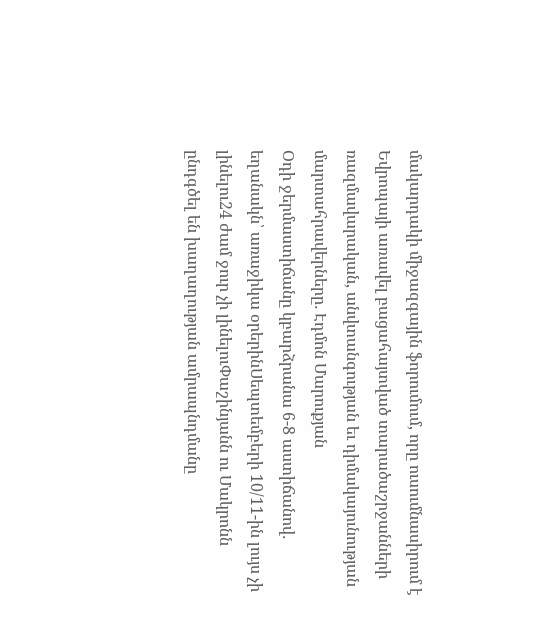մակարդակի միջազգային ֆորումում, որը ուսումնասիրում է Եվրոպայի առավել բացահայտված տարածաշրջանների ռազմավարական, անվտանգության եւ դիմակայունության մարտահրավերները․ Էդմոն Մարուքյան
Օդի ջերմաստիճանը կբարձրանա 6-8 աստիճանով․ եղանակն՝ առաջիկա օրերինՍեպտեմբերի 10/11-ին լույս չի լինելու24 ժամ ջուր չի լինելուՓաշինյանն ու Մակրոնն ընդգծել են խաղաղության ամրապնդմանը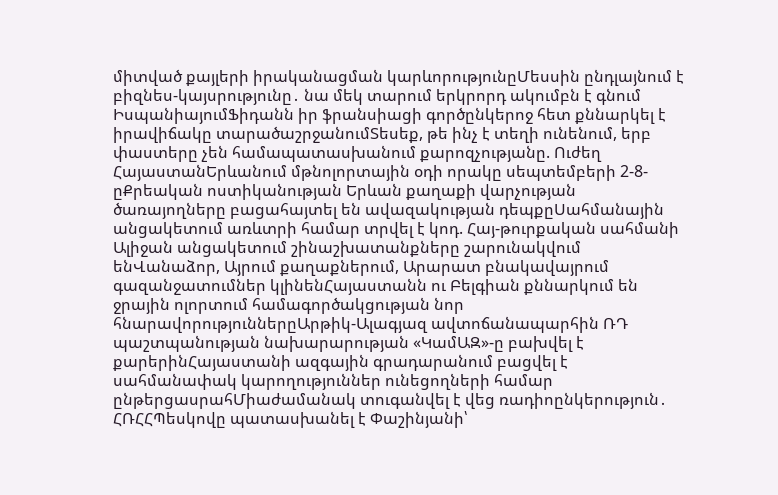միտված քայլերի իրականացման կարևորությունըՄեսսին ընդլայնում է բիզնես-կայսրությունը․ նա մեկ տարում երկրորդ ակումբն է գնում ԻսպանիայումՖիդանն իր ֆրանսիացի գործընկերոջ հետ քննարկել է իրավիճակը տարածաշրջանումՏեսեք, թե ինչ է տեղի ունենում, երբ փաստերը չեն համապատասխանում քարոզչությանը. Ուժեղ ՀայաստանԵրևանում մթնոլորտային օդի որակը սեպտեմբերի 2-8-ըՔրեական ոստիկանության Երևան քաղաքի վարչության ծառայողները բացահայտել են ավազակության դեպքըՍահմանային անցակետում առևտրի համար տրվել է կոդ. Հայ-թուրքական սահմանի Ալիջան անցակետում շինաշխատանքները շարունակվում ենՎանաձոր, Այրում քաղաքներում, Արարատ բնակավայրում գազանջատումներ կլինենՀայաստանն ու Բելգիան քննարկում են ջրային ոլորտում համագործակցության նոր հնարավորություններըԱրթիկ-Ալագյազ ավտոճանապարհին ՌԴ պաշտպանության նախարարության «ԿամԱԶ»-ը բախվել է քարերինՀայաստանի ազգային գրադարանում բացվել է սահմանափակ կարողություններ ունեցողների համար ընթերցասրահՄիաժամանակ տուգանվել է վեց ռադիոընկերություն․ ՀՌՀՀՊեսկովը պատասխանել է Փաշինյանի՝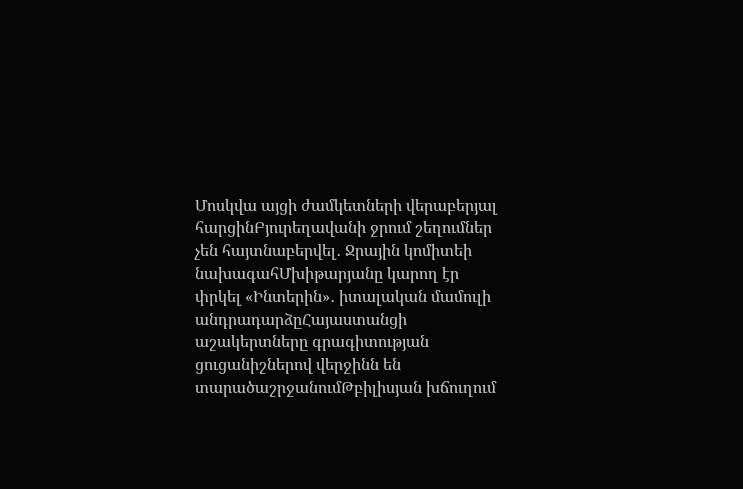Մոսկվա այցի ժամկետների վերաբերյալ հարցինԲյուրեղավանի ջրում շեղումներ չեն հայտնաբերվել․ Ջրային կոմիտեի նախագահՄխիթարյանը կարող էր փրկել «Ինտերին»․ իտալական մամուլի անդրադարձըՀայաստանցի աշակերտները գրագիտության ցուցանիշներով վերջինն են տարածաշրջանումԹբիլիսյան խճուղում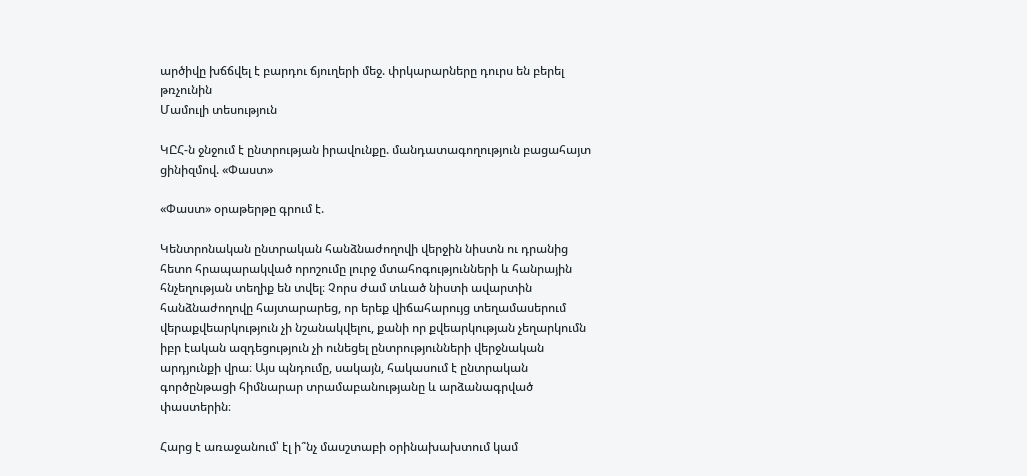արծիվը խճճվել է բարդու ճյուղերի մեջ. փրկարարները դուրս են բերել թռչունին
Մամուլի տեսություն

ԿԸՀ-ն ջնջում է ընտրության իրավունքը. մանդատագողություն բացահայտ ցինիզմով. «Փաստ»

«Փաստ» օրաթերթը գրում է.

Կենտրոնական ընտրական հանձնաժողովի վերջին նիստն ու դրանից հետո հրապարակված որոշումը լուրջ մտահոգությունների և հանրային հնչեղության տեղիք են տվել։ Չորս ժամ տևած նիստի ավարտին հանձնաժողովը հայտարարեց, որ երեք վիճահարույց տեղամասերում վերաքվեարկություն չի նշանակվելու, քանի որ քվեարկության չեղարկումն իբր էական ազդեցություն չի ունեցել ընտրությունների վերջնական արդյունքի վրա։ Այս պնդումը, սակայն, հակասում է ընտրական գործընթացի հիմնարար տրամաբանությանը և արձանագրված փաստերին։

Հարց է առաջանում՝ էլ ի՞նչ մասշտաբի օրինախախտում կամ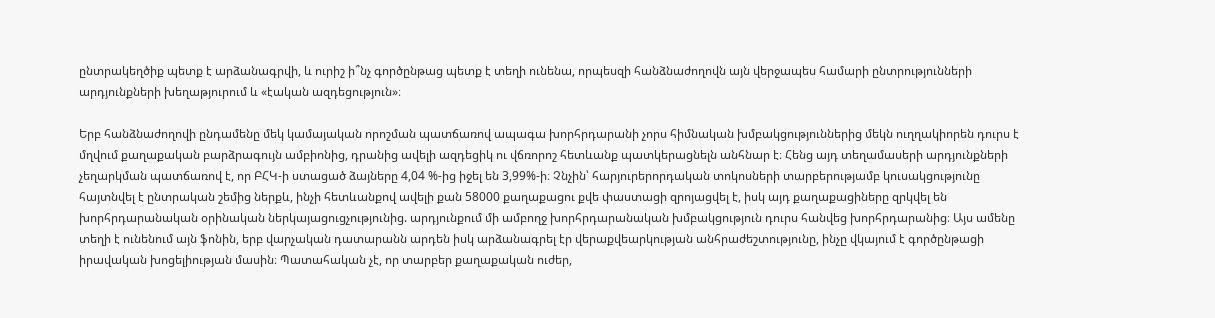ընտրակեղծիք պետք է արձանագրվի, և ուրիշ ի՞նչ գործընթաց պետք է տեղի ունենա, որպեսզի հանձնաժողովն այն վերջապես համարի ընտրությունների արդյունքների խեղաթյուրում և «էական ազդեցություն»։

Երբ հանձնաժողովի ընդամենը մեկ կամայական որոշման պատճառով ապագա խորհրդարանի չորս հիմնական խմբակցություններից մեկն ուղղակիորեն դուրս է մղվում քաղաքական բարձրագույն ամբիոնից, դրանից ավելի ազդեցիկ ու վճռորոշ հետևանք պատկերացնելն անհնար է։ Հենց այդ տեղամասերի արդյունքների չեղարկման պատճառով է, որ ԲՀԿ-ի ստացած ձայները 4,04 %-ից իջել են 3,99%-ի։ Չնչին՝ հարյուրերորդական տոկոսների տարբերությամբ կուսակցությունը հայտնվել է ընտրական շեմից ներքև, ինչի հետևանքով ավելի քան 58000 քաղաքացու քվե փաստացի զրոյացվել է, իսկ այդ քաղաքացիները զրկվել են խորհրդարանական օրինական ներկայացուցչությունից. արդյունքում մի ամբողջ խորհրդարանական խմբակցություն դուրս հանվեց խորհրդարանից։ Այս ամենը տեղի է ունենում այն ֆոնին, երբ վարչական դատարանն արդեն իսկ արձանագրել էր վերաքվեարկության անհրաժեշտությունը, ինչը վկայում է գործընթացի իրավական խոցելիության մասին։ Պատահական չէ, որ տարբեր քաղաքական ուժեր,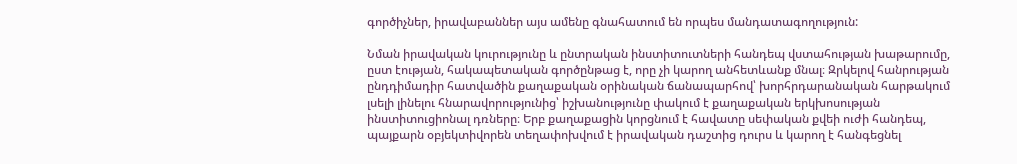գործիչներ, իրավաբաններ այս ամենը գնահատում են որպես մանդատագողություն:

Նման իրավական կուրությունը և ընտրական ինստիտուտների հանդեպ վստահության խաթարումը, ըստ էության, հակապետական գործընթաց է, որը չի կարող անհետևանք մնալ։ Զրկելով հանրության ընդդիմադիր հատվածին քաղաքական օրինական ճանապարհով՝ խորհրդարանական հարթակում լսելի լինելու հնարավորությունից՝ իշխանությունը փակում է քաղաքական երկխոսության ինստիտուցիոնալ դռները։ Երբ քաղաքացին կորցնում է հավատը սեփական քվեի ուժի հանդեպ, պայքարն օբյեկտիվորեն տեղափոխվում է իրավական դաշտից դուրս և կարող է հանգեցնել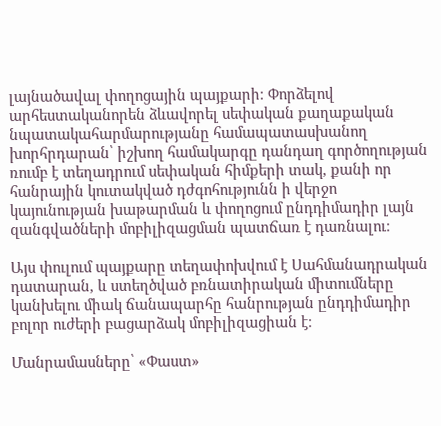լայնածավալ փողոցային պայքարի։ Փորձելով արհեստականորեն ձևավորել սեփական քաղաքական նպատակահարմարությանը համապատասխանող խորհրդարան՝ իշխող համակարգը դանդաղ գործողության ռումբ է տեղադրում սեփական հիմքերի տակ, քանի որ հանրային կուտակված դժգոհությունն ի վերջո կայունության խաթարման և փողոցում ընդդիմադիր լայն զանգվածների մոբիլիզացման պատճառ է դառնալու։

Այս փուլում պայքարը տեղափոխվում է Սահմանադրական դատարան, և ստեղծված բռնատիրական միտումները կանխելու միակ ճանապարհը հանրության ընդդիմադիր բոլոր ուժերի բացարձակ մոբիլիզացիան է։

Մանրամասները՝ «Փաստ»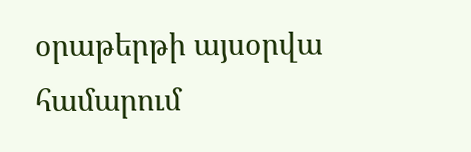օրաթերթի այսօրվա համարում